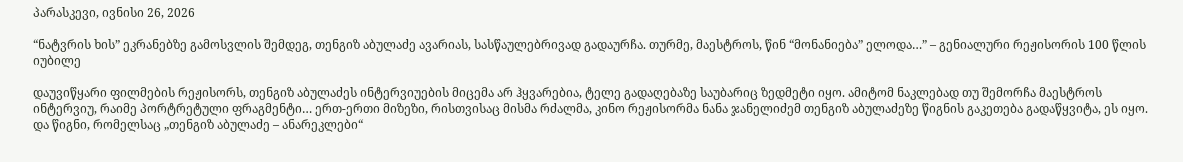პარასკევი, ივნისი 26, 2026

“ნატვრის ხის” ეკრანებზე გამოსვლის შემდეგ, თენგიზ აბულაძე ავარიას, სასწაულებრივად გადაურჩა. თურმე, მაესტროს, წინ “მონანიება” ელოდა…” – გენიალური რეჟისორის 100 წლის იუბილე

დაუვიწყარი ფილმების რეჟისორს, თენგიზ აბულაძეს ინტერვიუების მიცემა არ ჰყვარებია, ტელე გადაღებაზე საუბარიც ზედმეტი იყო. ამიტომ ნაკლებად თუ შემორჩა მაესტროს ინტერვიუ, რაიმე პორტრეტული ფრაგმენტი… ერთ-ერთი მიზეზი, რისთვისაც მისმა რძალმა, კინო რეჟისორმა ნანა ჯანელიძემ თენგიზ აბულაძეზე წიგნის გაკეთება გადაწყვიტა, ეს იყო. და წიგნი, რომელსაც „თენგიზ აბულაძე – ანარეკლები“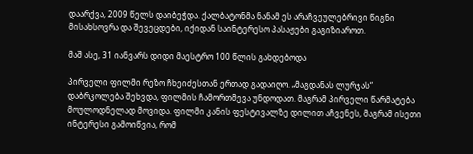დაარქვა, 2009 წელს დაიბეჭდა. ქალბატონმა ნანამ ეს არაჩვეულებრივი წიგნი მისახსოვრა და შევეცდები, იქიდან საინტერესო პასაჟები გაგიზიაროთ.

მაშ ასე, 31 იანვარს დიდი მაესტრო 100 წლის გახდებოდა

პირველი ფილმი რეზო ჩხეიძესთან ერთად გადაიღო. „მაგდანას ლურჯას“ დაბრკოლება შეხვდა, ფილმის ჩამორთმევა უნდოდათ. მაგრამ პირველი წარმატება მოულოდნელად მოვიდა. ფილმი კანის ფესტივალზე დილით აჩვენეს, მაგრამ ისეთი ინტერესი გამოიწვია, რომ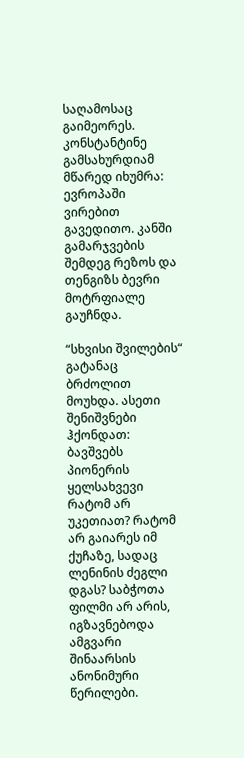საღამოსაც გაიმეორეს. კონსტანტინე გამსახურდიამ მწარედ იხუმრა: ევროპაში ვირებით გავედითო. კანში გამარჯვების შემდეგ რეზოს და თენგიზს ბევრი მოტრფიალე გაუჩნდა.

“სხვისი შვილების“ გატანაც ბრძოლით მოუხდა. ასეთი შენიშვნები ჰქონდათ: ბავშვებს პიონერის ყელსახვევი რატომ არ უკეთიათ? რატომ არ გაიარეს იმ ქუჩაზე, სადაც ლენინის ძეგლი დგას? საბჭოთა ფილმი არ არის, იგზავნებოდა ამგვარი შინაარსის ანონიმური წერილები.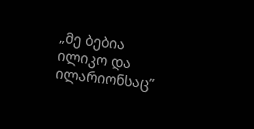„მე ბებია ილიკო და ილარიონსაც”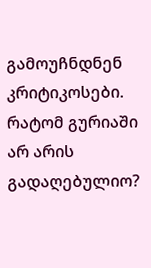გამოუჩნდნენ კრიტიკოსები. რატომ გურიაში არ არის გადაღებულიო?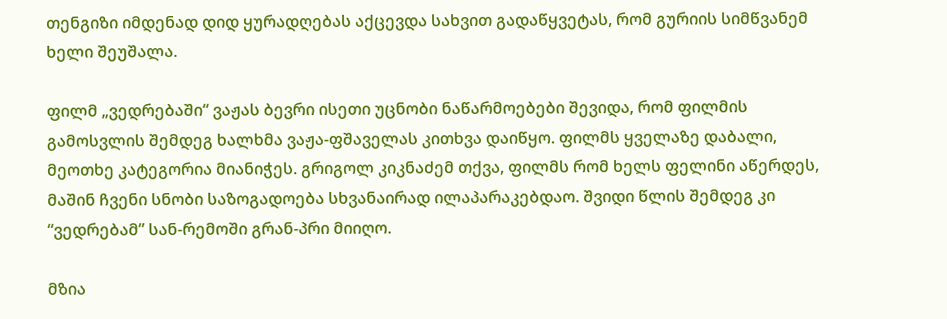თენგიზი იმდენად დიდ ყურადღებას აქცევდა სახვით გადაწყვეტას, რომ გურიის სიმწვანემ ხელი შეუშალა.

ფილმ „ვედრებაში“ ვაჟას ბევრი ისეთი უცნობი ნაწარმოებები შევიდა, რომ ფილმის გამოსვლის შემდეგ ხალხმა ვაჟა-ფშაველას კითხვა დაიწყო. ფილმს ყველაზე დაბალი, მეოთხე კატეგორია მიანიჭეს. გრიგოლ კიკნაძემ თქვა, ფილმს რომ ხელს ფელინი აწერდეს, მაშინ ჩვენი სნობი საზოგადოება სხვანაირად ილაპარაკებდაო. შვიდი წლის შემდეგ კი “ვედრებამ” სან-რემოში გრან-პრი მიიღო.

მზია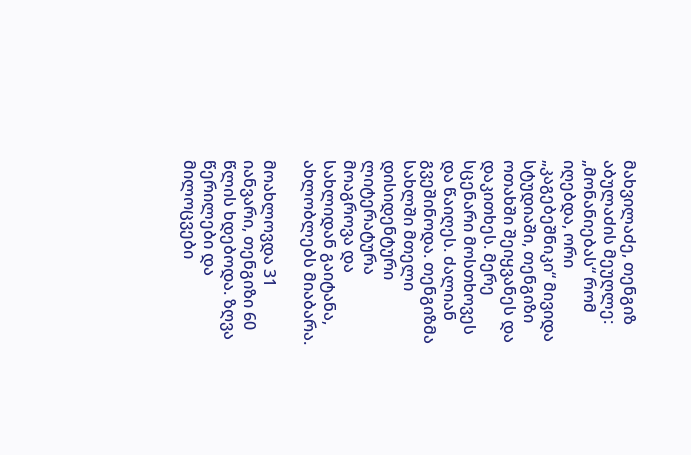მახვილაძე, თენგიზ აბულაძის მეუღლე: „მონანიებას“ რომ იღებდა, ორი „კაგებეშნიკი“ მივიდა სტუდიაში, თენგიზი ოთახში შეიყვანეს და დაკითხეს. მერე სცენარი მოსთხოვეს და წაიღეს. ძალიან გვეშინოდა. თენგიზმა სახლში მთელი დისიდენტური ლიტერატურა მოაგროვა და სახლიდან გაიტანა, ახლობლებს მიაბარა.

მოახლოვდა 31 იანვარი, თენგიზი 60 წლის ხდებოდა. ზღვა წერილები და მილოცვები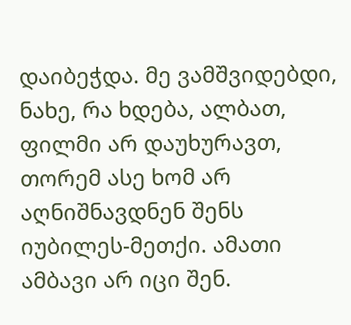დაიბეჭდა. მე ვამშვიდებდი, ნახე, რა ხდება, ალბათ, ფილმი არ დაუხურავთ, თორემ ასე ხომ არ აღნიშნავდნენ შენს იუბილეს-მეთქი. ამათი ამბავი არ იცი შენ.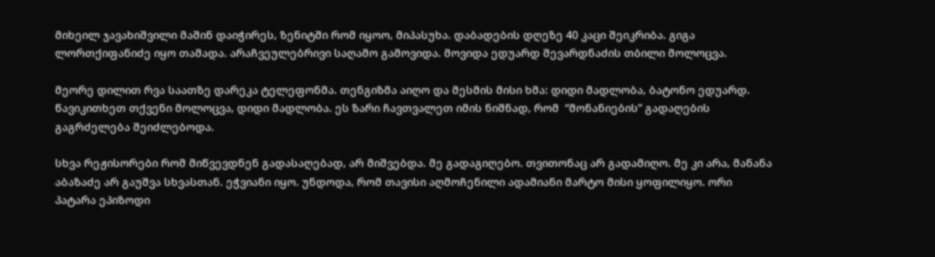მიხეილ ჯავახიშვილი მაშინ დაიჭირეს, ზენიტში რომ იყოო, მიპასუხა. დაბადების დღეზე 40 კაცი შეიკრიბა. გიგა ლორთქიფანიძე იყო თამადა. არაჩვეულებრივი საღამო გამოვიდა. მოვიდა ედუარდ შევარდნაძის თბილი მოლოცვა.

მეორე დილით რვა საათზე დარეკა ტელეფონმა. თენგიზმა აიღო და მესმის მისი ხმა: დიდი მადლობა, ბატონო ედუარდ. წავიკითხეთ თქვენი მოლოცვა, დიდი მადლობა. ეს ზარი ჩავთვალეთ იმის ნიშნად, რომ  “მონანიების” გადაღების გაგრძელება შეიძლებოდა.

სხვა რეჟისორები რომ მიწვევდნენ გადასაღებად, არ მიშვებდა. მე გადაგიღებო. თვითონაც არ გადამიღო. მე კი არა, მანანა აბაზაძე არ გაუშვა სხვასთან. ეჭვიანი იყო. უნდოდა, რომ თავისი აღმოჩენილი ადამიანი მარტო მისი ყოფილიყო. ორი პატარა ეპიზოდი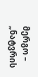მერგო – „ნატვრის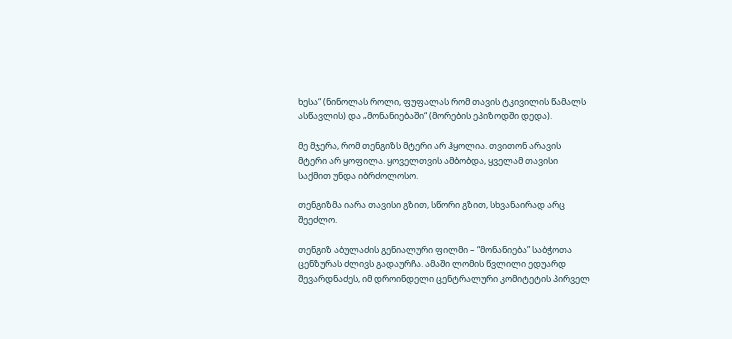ხესა“ (ნინოლას როლი, ფუფალას რომ თავის ტკივილის წამალს ასწავლის) და „მონანიებაში“ (მორების ეპიზოდში დედა).

მე მჯერა, რომ თენგიზს მტერი არ ჰყოლია. თვითონ არავის მტერი არ ყოფილა. ყოველთვის ამბობდა, ყველამ თავისი საქმით უნდა იბრძოლოსო.

თენგიზმა იარა თავისი გზით, სწორი გზით, სხვანაირად არც შეეძლო.

თენგიზ აბულაძის გენიალური ფილმი – “მონანიება” საბჭოთა ცენზურას ძლივს გადაურჩა. ამაში ლომის წვლილი ედუარდ შევარდნაძეს, იმ დროინდელი ცენტრალური კომიტეტის პირველ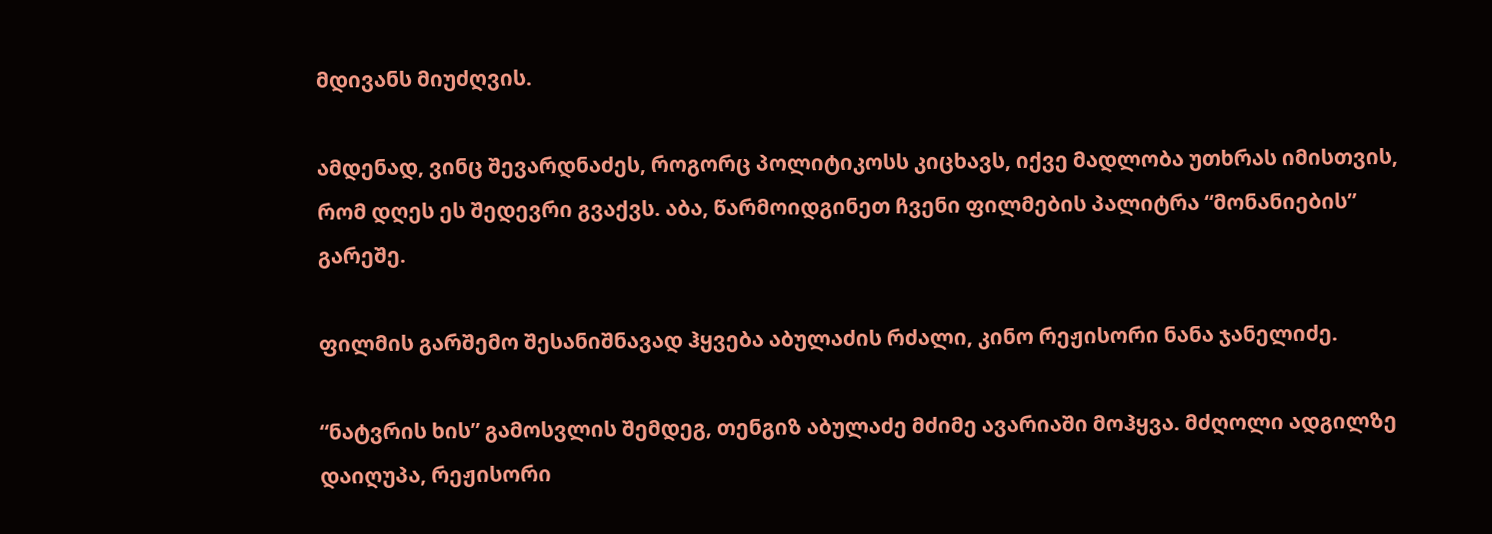მდივანს მიუძღვის.

ამდენად, ვინც შევარდნაძეს, როგორც პოლიტიკოსს კიცხავს, იქვე მადლობა უთხრას იმისთვის, რომ დღეს ეს შედევრი გვაქვს. აბა, წარმოიდგინეთ ჩვენი ფილმების პალიტრა “მონანიების” გარეშე.

ფილმის გარშემო შესანიშნავად ჰყვება აბულაძის რძალი, კინო რეჟისორი ნანა ჯანელიძე.

“ნატვრის ხის” გამოსვლის შემდეგ, თენგიზ აბულაძე მძიმე ავარიაში მოჰყვა. მძღოლი ადგილზე დაიღუპა, რეჟისორი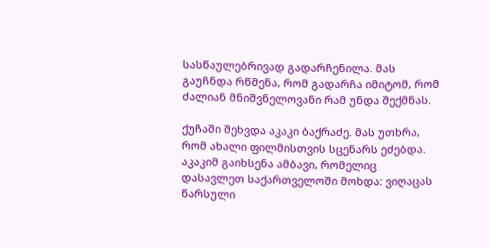სასწაულებრივად გადარჩენილა. მას გაუჩნდა რწმენა, რომ გადარჩა იმიტომ, რომ ძალიან მნიშვნელოვანი რამ უნდა შექმნას.

ქუჩაში შეხვდა აკაკი ბაქრაძე. მას უთხრა, რომ ახალი ფილმისთვის სცენარს ეძებდა. აკაკიმ გაიხსენა ამბავი, რომელიც დასავლეთ საქართველოში მოხდა: ვიღაცას წარსული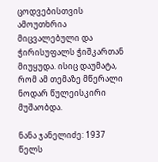ცოდვებისთვის ამოუთხრია მიცვალებული და ჭირისუფალს ჭიშკართან მიუყუდა. ისიც დაუმატა, რომ ამ თემაზე მწერალი ნოდარ წულეისკირი მუშაობდა.

ნანა ჯანელიძე: 1937 წელს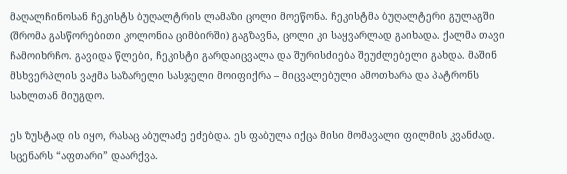მაღალჩინოსან ჩეკისტს ბუღალტრის ლამაზი ცოლი მოეწონა. ჩეკისტმა ბუღალტერი გულაგში (შრომა გასწორებითი კოლონია ციმბირში) გაგზავნა, ცოლი კი საყვარლად გაიხადა. ქალმა თავი ჩამოიხრჩო. გავიდა წლები, ჩეკისტი გარდაიცვალა და შურისძიება შეუძლებელი გახდა. მაშინ მსხვერპლის ვაჟმა საზარელი სასჯელი მოიფიქრა – მიცვალებული ამოთხარა და პატრონს სახლთან მიუგდო.

ეს ზუსტად ის იყო, რასაც აბულაძე ეძებდა. ეს ფაბულა იქცა მისი მომავალი ფილმის კვანძად. სცენარს “აფთარი” დაარქვა.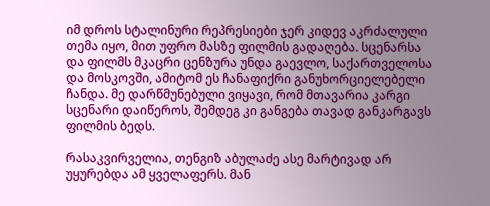იმ დროს სტალინური რეპრესიები ჯერ კიდევ აკრძალული თემა იყო, მით უფრო მასზე ფილმის გადაღება. სცენარსა და ფილმს მკაცრი ცენზურა უნდა გაევლო, საქართველოსა და მოსკოვში, ამიტომ ეს ჩანაფიქრი განუხორციელებელი ჩანდა. მე დარწმუნებული ვიყავი, რომ მთავარია კარგი სცენარი დაიწეროს, შემდეგ კი განგება თავად განკარგავს ფილმის ბედს.

რასაკვირველია, თენგიზ აბულაძე ასე მარტივად არ უყურებდა ამ ყველაფერს. მან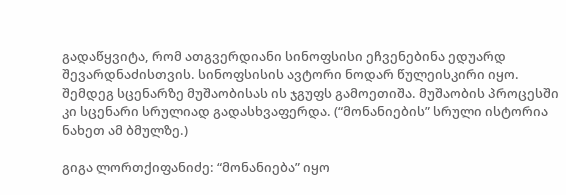გადაწყვიტა, რომ ათგვერდიანი სინოფსისი ეჩვენებინა ედუარდ შევარდნაძისთვის. სინოფსისის ავტორი ნოდარ წულეისკირი იყო. შემდეგ სცენარზე მუშაობისას ის ჯგუფს გამოეთიშა. მუშაობის პროცესში კი სცენარი სრულიად გადასხვაფერდა. (“მონანიების” სრული ისტორია ნახეთ ამ ბმულზე.)

გიგა ლორთქიფანიძე: “მონანიება” იყო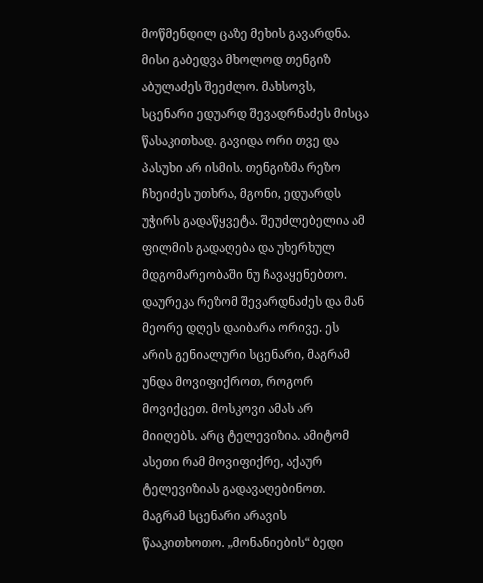მოწმენდილ ცაზე მეხის გავარდნა. მისი გაბედვა მხოლოდ თენგიზ აბულაძეს შეეძლო. მახსოვს, სცენარი ედუარდ შევადრნაძეს მისცა წასაკითხად. გავიდა ორი თვე და პასუხი არ ისმის. თენგიზმა რეზო ჩხეიძეს უთხრა, მგონი, ედუარდს უჭირს გადაწყვეტა. შეუძლებელია ამ ფილმის გადაღება და უხერხულ მდგომარეობაში ნუ ჩავაყენებთო. დაურეკა რეზომ შევარდნაძეს და მან მეორე დღეს დაიბარა ორივე. ეს არის გენიალური სცენარი, მაგრამ უნდა მოვიფიქროთ, როგორ მოვიქცეთ. მოსკოვი ამას არ მიიღებს. არც ტელევიზია. ამიტომ ასეთი რამ მოვიფიქრე, აქაურ ტელევიზიას გადავაღებინოთ. მაგრამ სცენარი არავის წააკითხოთო. „მონანიების“ ბედი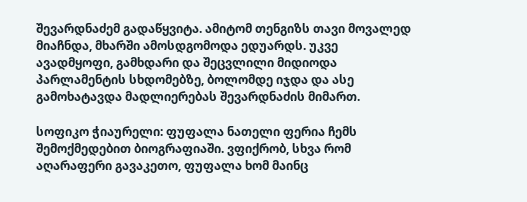შევარდნაძემ გადაწყვიტა. ამიტომ თენგიზს თავი მოვალედ მიაჩნდა, მხარში ამოსდგომოდა ედუარდს. უკვე ავადმყოფი, გამხდარი და შეცვლილი მიდიოდა პარლამენტის სხდომებზე, ბოლომდე იჯდა და ასე გამოხატავდა მადლიერებას შევარდნაძის მიმართ.

სოფიკო ჭიაურელი: ფუფალა ნათელი ფერია ჩემს შემოქმედებით ბიოგრაფიაში. ვფიქრობ, სხვა რომ აღარაფერი გავაკეთო, ფუფალა ხომ მაინც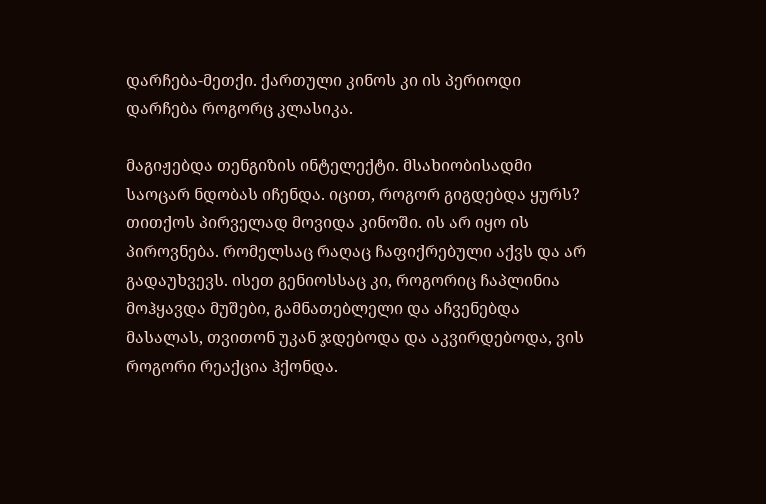დარჩება-მეთქი. ქართული კინოს კი ის პერიოდი დარჩება როგორც კლასიკა.

მაგიჟებდა თენგიზის ინტელექტი. მსახიობისადმი საოცარ ნდობას იჩენდა. იცით, როგორ გიგდებდა ყურს? თითქოს პირველად მოვიდა კინოში. ის არ იყო ის პიროვნება. რომელსაც რაღაც ჩაფიქრებული აქვს და არ გადაუხვევს. ისეთ გენიოსსაც კი, როგორიც ჩაპლინია მოჰყავდა მუშები, გამნათებლელი და აჩვენებდა მასალას, თვითონ უკან ჯდებოდა და აკვირდებოდა, ვის როგორი რეაქცია ჰქონდა.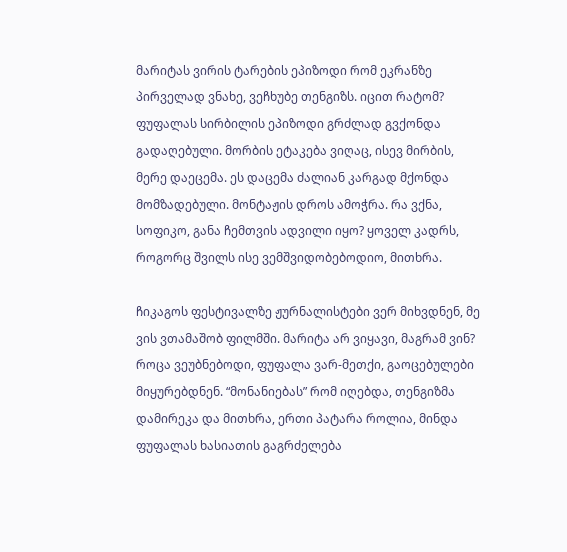მარიტას ვირის ტარების ეპიზოდი რომ ეკრანზე პირველად ვნახე, ვეჩხუბე თენგიზს. იცით რატომ? ფუფალას სირბილის ეპიზოდი გრძლად გვქონდა გადაღებული. მორბის ეტაკება ვიღაც, ისევ მირბის, მერე დაეცემა. ეს დაცემა ძალიან კარგად მქონდა მომზადებული. მონტაჟის დროს ამოჭრა. რა ვქნა, სოფიკო, განა ჩემთვის ადვილი იყო? ყოველ კადრს, როგორც შვილს ისე ვემშვიდობებოდიო, მითხრა.

ჩიკაგოს ფესტივალზე ჟურნალისტები ვერ მიხვდნენ, მე ვის ვთამაშობ ფილმში. მარიტა არ ვიყავი, მაგრამ ვინ? როცა ვეუბნებოდი, ფუფალა ვარ-მეთქი, გაოცებულები მიყურებდნენ. “მონანიებას” რომ იღებდა, თენგიზმა დამირეკა და მითხრა, ერთი პატარა როლია, მინდა ფუფალას ხასიათის გაგრძელება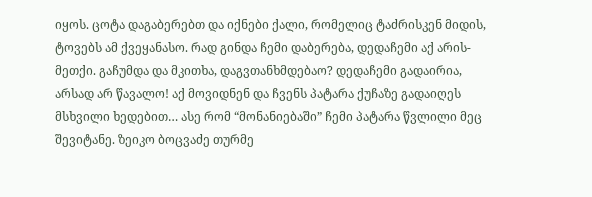იყოს. ცოტა დაგაბერებთ და იქნები ქალი, რომელიც ტაძრისკენ მიდის, ტოვებს ამ ქვეყანასო. რად გინდა ჩემი დაბერება, დედაჩემი აქ არის-მეთქი. გაჩუმდა და მკითხა, დაგვთანხმდებაო? დედაჩემი გადაირია, არსად არ წავალო! აქ მოვიდნენ და ჩვენს პატარა ქუჩაზე გადაიღეს მსხვილი ხედებით… ასე რომ “მონანიებაში” ჩემი პატარა წვლილი მეც შევიტანე. ზეიკო ბოცვაძე თურმე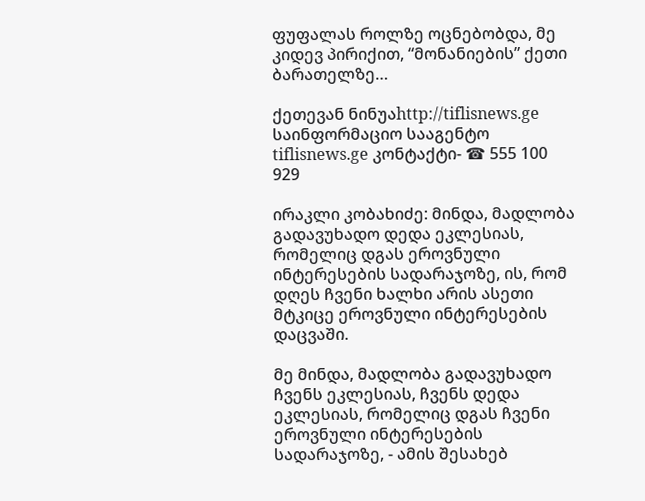ფუფალას როლზე ოცნებობდა, მე კიდევ პირიქით, “მონანიების” ქეთი ბარათელზე…

ქეთევან ნინუაhttp://tiflisnews.ge
საინფორმაციო სააგენტო tiflisnews.ge კონტაქტი- ☎ 555 100 929

ირაკლი კობახიძე: მინდა, მადლობა გადავუხადო დედა ეკლესიას, რომელიც დგას ეროვნული ინტერესების სადარაჯოზე, ის, რომ დღეს ჩვენი ხალხი არის ასეთი მტკიცე ეროვნული ინტერესების დაცვაში.

მე მინდა, მადლობა გადავუხადო ჩვენს ეკლესიას, ჩვენს დედა ეკლესიას, რომელიც დგას ჩვენი ეროვნული ინტერესების სადარაჯოზე, - ამის შესახებ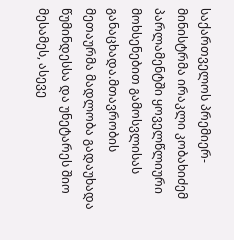საქართველოს პრემიერ-მინისტრმა ირაკლი კობახიძემ პარლამენტში ყოველწლიური მოხსენებით გამოსვლისას განაცხადა.მთავრობის მეთაურმა მადლობა გადაუხადა წუმინდესსა და უნეტარეს შიო მესამეს, ასევე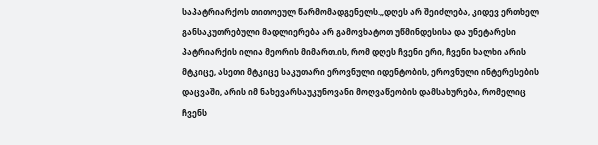საპატრიარქოს თითოეულ წარმომადგენელს.„დღეს არ შეიძლება, კიდევ ერთხელ განსაკუთრებული მადლიერება არ გამოვხატოთ უწმინდესისა და უნეტარესი პატრიარქის ილია მეორის მიმართ.ის, რომ დღეს ჩვენი ერი, ჩვენი ხალხი არის მტკიცე, ასეთი მტკიცე საკუთარი ეროვნული იდენტობის, ეროვნული ინტერესების დაცვაში, არის იმ ნახევარსაუკუნოვანი მოღვაწეობის დამსახურება, რომელიც ჩვენს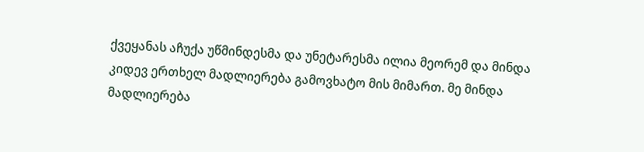ქვეყანას აჩუქა უწმინდესმა და უნეტარესმა ილია მეორემ და მინდა კიდევ ერთხელ მადლიერება გამოვხატო მის მიმართ. მე მინდა მადლიერება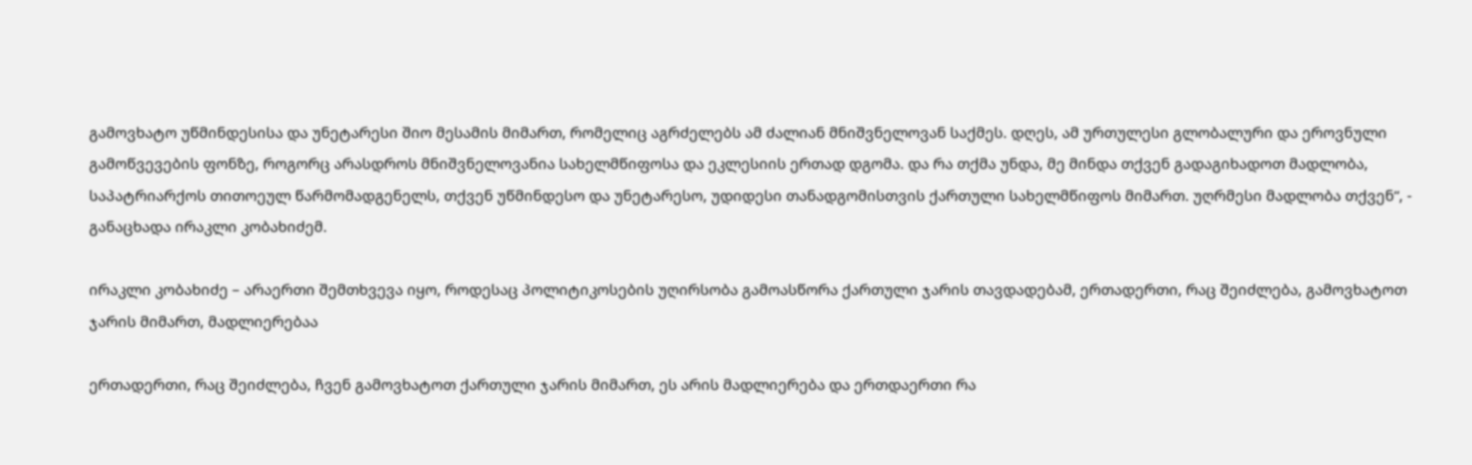გამოვხატო უწმინდესისა და უნეტარესი შიო მესამის მიმართ, რომელიც აგრძელებს ამ ძალიან მნიშვნელოვან საქმეს. დღეს, ამ ურთულესი გლობალური და ეროვნული გამოწვევების ფონზე, როგორც არასდროს მნიშვნელოვანია სახელმწიფოსა და ეკლესიის ერთად დგომა. და რა თქმა უნდა, მე მინდა თქვენ გადაგიხადოთ მადლობა, საპატრიარქოს თითოეულ წარმომადგენელს, თქვენ უწმინდესო და უნეტარესო, უდიდესი თანადგომისთვის ქართული სახელმწიფოს მიმართ. უღრმესი მადლობა თქვენ“, - განაცხადა ირაკლი კობახიძემ.

ირაკლი კობახიძე – არაერთი შემთხვევა იყო, როდესაც პოლიტიკოსების უღირსობა გამოასწორა ქართული ჯარის თავდადებამ, ერთადერთი, რაც შეიძლება, გამოვხატოთ ჯარის მიმართ, მადლიერებაა

ერთადერთი, რაც შეიძლება, ჩვენ გამოვხატოთ ქართული ჯარის მიმართ, ეს არის მადლიერება და ერთდაერთი რა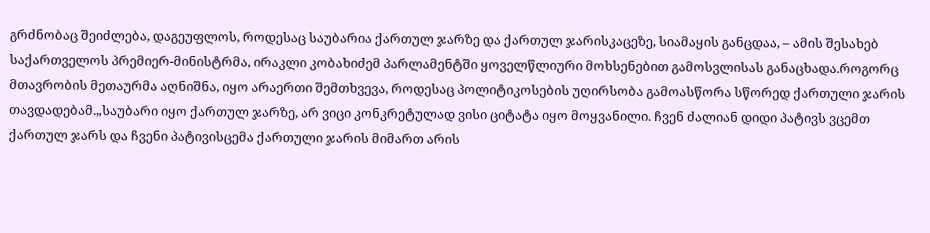გრძნობაც შეიძლება, დაგეუფლოს, როდესაც საუბარია ქართულ ჯარზე და ქართულ ჯარისკაცეზე, სიამაყის განცდაა, – ამის შესახებ საქართველოს პრემიერ-მინისტრმა, ირაკლი კობახიძემ პარლამენტში ყოველწლიური მოხსენებით გამოსვლისას განაცხადა.როგორც მთავრობის მეთაურმა აღნიშნა, იყო არაერთი შემთხვევა, როდესაც პოლიტიკოსების უღირსობა გამოასწორა სწორედ ქართული ჯარის თავდადებამ.„საუბარი იყო ქართულ ჯარზე, არ ვიცი კონკრეტულად ვისი ციტატა იყო მოყვანილი. ჩვენ ძალიან დიდი პატივს ვცემთ ქართულ ჯარს და ჩვენი პატივისცემა ქართული ჯარის მიმართ არის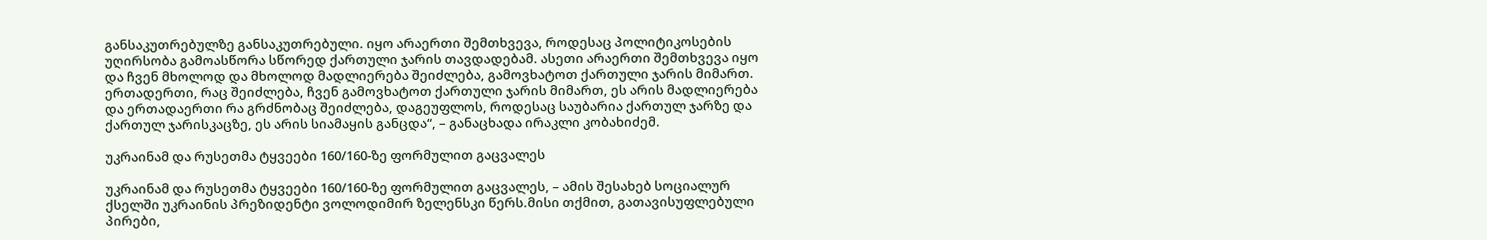განსაკუთრებულზე განსაკუთრებული. იყო არაერთი შემთხვევა, როდესაც პოლიტიკოსების უღირსობა გამოასწორა სწორედ ქართული ჯარის თავდადებამ. ასეთი არაერთი შემთხვევა იყო და ჩვენ მხოლოდ და მხოლოდ მადლიერება შეიძლება, გამოვხატოთ ქართული ჯარის მიმართ. ერთადერთი, რაც შეიძლება, ჩვენ გამოვხატოთ ქართული ჯარის მიმართ, ეს არის მადლიერება და ერთადაერთი რა გრძნობაც შეიძლება, დაგეუფლოს, როდესაც საუბარია ქართულ ჯარზე და ქართულ ჯარისკაცზე, ეს არის სიამაყის განცდა“, – განაცხადა ირაკლი კობახიძემ.

უკრაინამ და რუსეთმა ტყვეები 160/160-ზე ფორმულით გაცვალეს

უკრაინამ და რუსეთმა ტყვეები 160/160-ზე ფორმულით გაცვალეს, – ამის შესახებ სოციალურ ქსელში უკრაინის პრეზიდენტი ვოლოდიმირ ზელენსკი წერს.მისი თქმით, გათავისუფლებული პირები,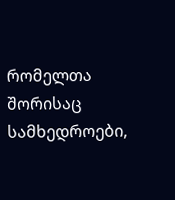რომელთა შორისაც სამხედროები,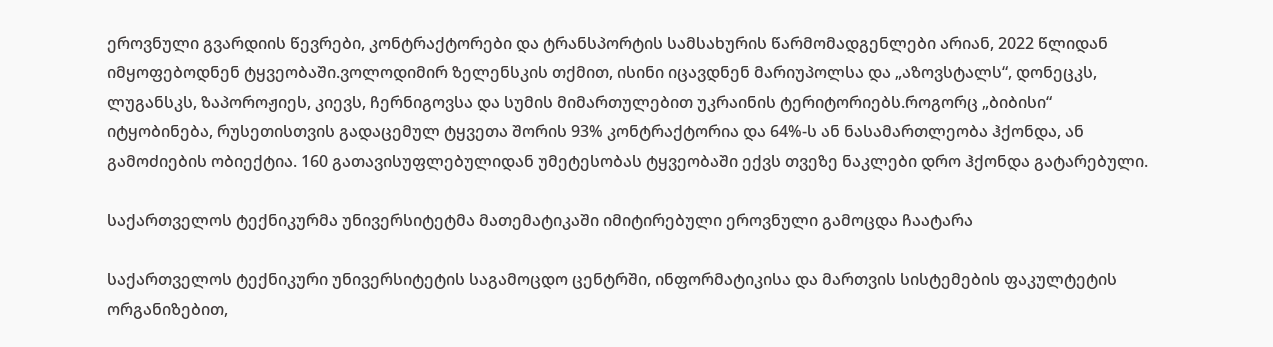ეროვნული გვარდიის წევრები, კონტრაქტორები და ტრანსპორტის სამსახურის წარმომადგენლები არიან, 2022 წლიდან იმყოფებოდნენ ტყვეობაში.ვოლოდიმირ ზელენსკის თქმით, ისინი იცავდნენ მარიუპოლსა და „აზოვსტალს“, დონეცკს, ლუგანსკს, ზაპოროჟიეს, კიევს, ჩერნიგოვსა და სუმის მიმართულებით უკრაინის ტერიტორიებს.როგორც „ბიბისი“ იტყობინება, რუსეთისთვის გადაცემულ ტყვეთა შორის 93% კონტრაქტორია და 64%-ს ან ნასამართლეობა ჰქონდა, ან გამოძიების ობიექტია. 160 გათავისუფლებულიდან უმეტესობას ტყვეობაში ექვს თვეზე ნაკლები დრო ჰქონდა გატარებული.

საქართველოს ტექნიკურმა უნივერსიტეტმა მათემატიკაში იმიტირებული ეროვნული გამოცდა ჩაატარა

საქართველოს ტექნიკური უნივერსიტეტის საგამოცდო ცენტრში, ინფორმატიკისა და მართვის სისტემების ფაკულტეტის ორგანიზებით,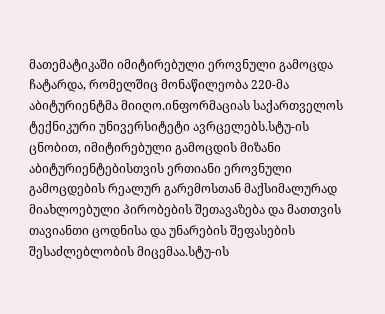მათემატიკაში იმიტირებული ეროვნული გამოცდა ჩატარდა, რომელშიც მონაწილეობა 220-მა აბიტურიენტმა მიიღო.ინფორმაციას საქართველოს ტექნიკური უნივერსიტეტი ავრცელებს.სტუ-ის ცნობით, იმიტირებული გამოცდის მიზანი აბიტურიენტებისთვის ერთიანი ეროვნული გამოცდების რეალურ გარემოსთან მაქსიმალურად მიახლოებული პირობების შეთავაზება და მათთვის თავიანთი ცოდნისა და უნარების შეფასების შესაძლებლობის მიცემაა.სტუ-ის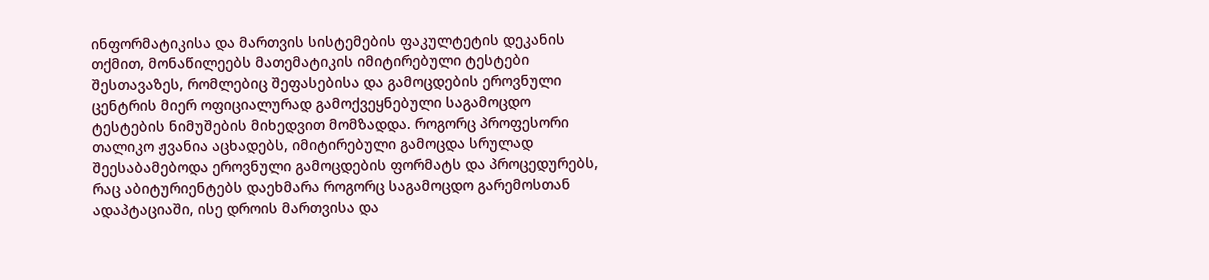ინფორმატიკისა და მართვის სისტემების ფაკულტეტის დეკანის თქმით, მონაწილეებს მათემატიკის იმიტირებული ტესტები შესთავაზეს, რომლებიც შეფასებისა და გამოცდების ეროვნული ცენტრის მიერ ოფიციალურად გამოქვეყნებული საგამოცდო ტესტების ნიმუშების მიხედვით მომზადდა. როგორც პროფესორი თალიკო ჟვანია აცხადებს, იმიტირებული გამოცდა სრულად შეესაბამებოდა ეროვნული გამოცდების ფორმატს და პროცედურებს, რაც აბიტურიენტებს დაეხმარა როგორც საგამოცდო გარემოსთან ადაპტაციაში, ისე დროის მართვისა და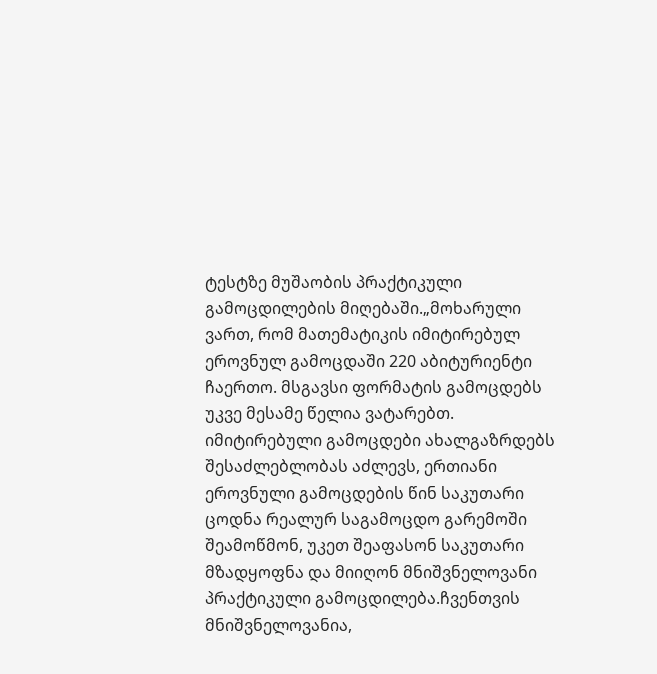ტესტზე მუშაობის პრაქტიკული გამოცდილების მიღებაში.„მოხარული ვართ, რომ მათემატიკის იმიტირებულ ეროვნულ გამოცდაში 220 აბიტურიენტი ჩაერთო. მსგავსი ფორმატის გამოცდებს უკვე მესამე წელია ვატარებთ. იმიტირებული გამოცდები ახალგაზრდებს შესაძლებლობას აძლევს, ერთიანი ეროვნული გამოცდების წინ საკუთარი ცოდნა რეალურ საგამოცდო გარემოში შეამოწმონ, უკეთ შეაფასონ საკუთარი მზადყოფნა და მიიღონ მნიშვნელოვანი პრაქტიკული გამოცდილება.ჩვენთვის მნიშვნელოვანია,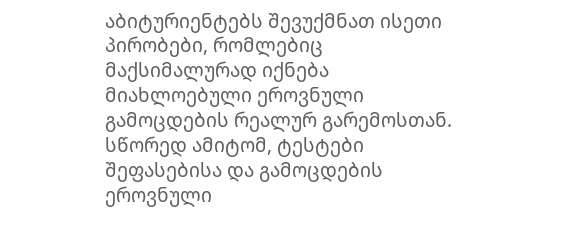აბიტურიენტებს შევუქმნათ ისეთი პირობები, რომლებიც მაქსიმალურად იქნება მიახლოებული ეროვნული გამოცდების რეალურ გარემოსთან. სწორედ ამიტომ, ტესტები შეფასებისა და გამოცდების ეროვნული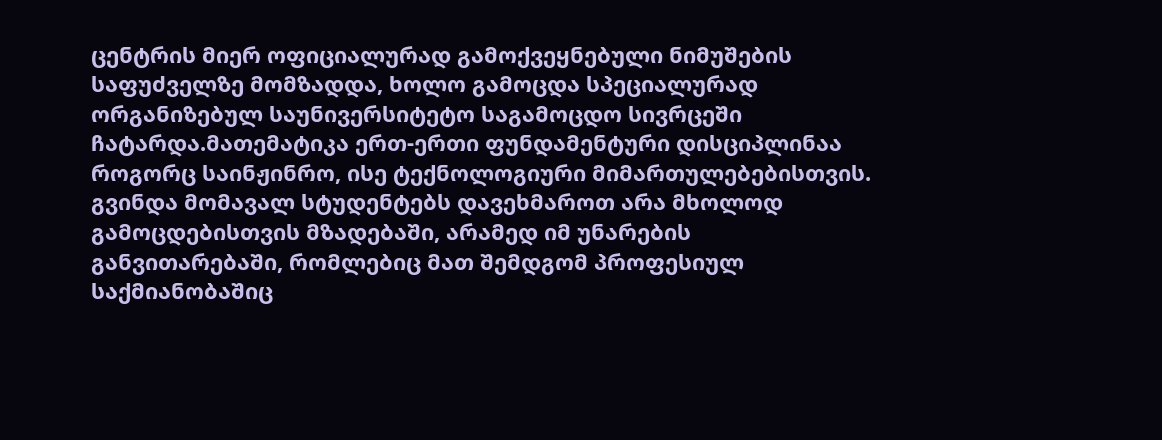ცენტრის მიერ ოფიციალურად გამოქვეყნებული ნიმუშების საფუძველზე მომზადდა, ხოლო გამოცდა სპეციალურად ორგანიზებულ საუნივერსიტეტო საგამოცდო სივრცეში ჩატარდა.მათემატიკა ერთ-ერთი ფუნდამენტური დისციპლინაა როგორც საინჟინრო, ისე ტექნოლოგიური მიმართულებებისთვის. გვინდა მომავალ სტუდენტებს დავეხმაროთ არა მხოლოდ გამოცდებისთვის მზადებაში, არამედ იმ უნარების განვითარებაში, რომლებიც მათ შემდგომ პროფესიულ საქმიანობაშიც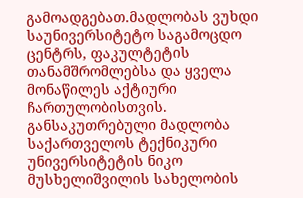გამოადგებათ.მადლობას ვუხდი საუნივერსიტეტო საგამოცდო ცენტრს, ფაკულტეტის თანამშრომლებსა და ყველა მონაწილეს აქტიური ჩართულობისთვის. განსაკუთრებული მადლობა საქართველოს ტექნიკური უნივერსიტეტის ნიკო მუსხელიშვილის სახელობის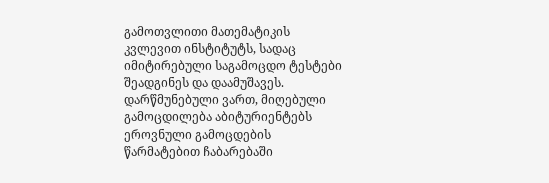გამოთვლითი მათემატიკის კვლევით ინსტიტუტს, სადაც იმიტირებული საგამოცდო ტესტები შეადგინეს და დაამუშავეს. დარწმუნებული ვართ, მიღებული გამოცდილება აბიტურიენტებს ეროვნული გამოცდების წარმატებით ჩაბარებაში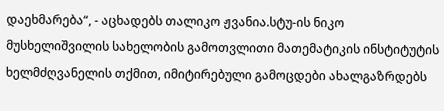დაეხმარება“, - აცხადებს თალიკო ჟვანია.სტუ-ის ნიკო მუსხელიშვილის სახელობის გამოთვლითი მათემატიკის ინსტიტუტის ხელმძღვანელის თქმით, იმიტირებული გამოცდები ახალგაზრდებს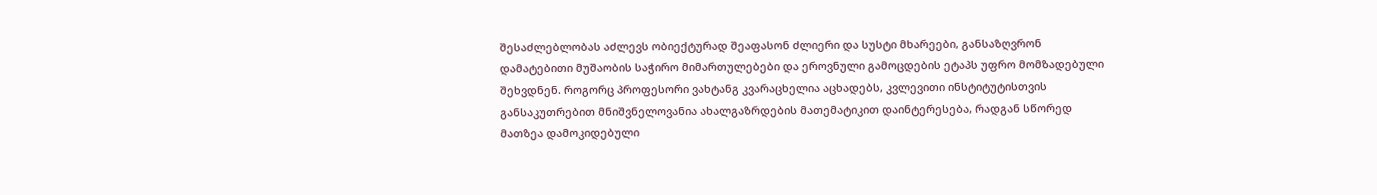შესაძლებლობას აძლევს ობიექტურად შეაფასონ ძლიერი და სუსტი მხარეები, განსაზღვრონ დამატებითი მუშაობის საჭირო მიმართულებები და ეროვნული გამოცდების ეტაპს უფრო მომზადებული შეხვდნენ. როგორც პროფესორი ვახტანგ კვარაცხელია აცხადებს, კვლევითი ინსტიტუტისთვის განსაკუთრებით მნიშვნელოვანია ახალგაზრდების მათემატიკით დაინტერესება, რადგან სწორედ მათზეა დამოკიდებული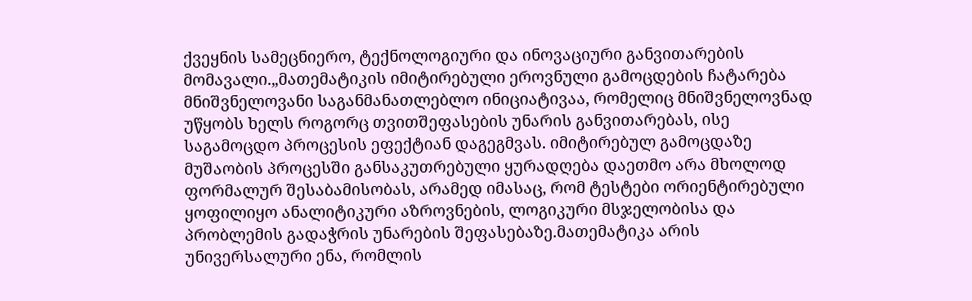ქვეყნის სამეცნიერო, ტექნოლოგიური და ინოვაციური განვითარების მომავალი.„მათემატიკის იმიტირებული ეროვნული გამოცდების ჩატარება მნიშვნელოვანი საგანმანათლებლო ინიციატივაა, რომელიც მნიშვნელოვნად უწყობს ხელს როგორც თვითშეფასების უნარის განვითარებას, ისე საგამოცდო პროცესის ეფექტიან დაგეგმვას. იმიტირებულ გამოცდაზე მუშაობის პროცესში განსაკუთრებული ყურადღება დაეთმო არა მხოლოდ ფორმალურ შესაბამისობას, არამედ იმასაც, რომ ტესტები ორიენტირებული ყოფილიყო ანალიტიკური აზროვნების, ლოგიკური მსჯელობისა და პრობლემის გადაჭრის უნარების შეფასებაზე.მათემატიკა არის უნივერსალური ენა, რომლის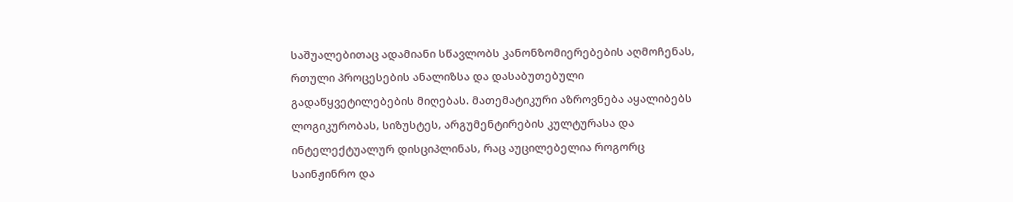საშუალებითაც ადამიანი სწავლობს კანონზომიერებების აღმოჩენას, რთული პროცესების ანალიზსა და დასაბუთებული გადაწყვეტილებების მიღებას. მათემატიკური აზროვნება აყალიბებს ლოგიკურობას, სიზუსტეს, არგუმენტირების კულტურასა და ინტელექტუალურ დისციპლინას, რაც აუცილებელია როგორც საინჟინრო და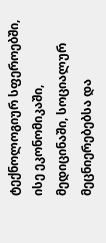ტექნოლოგიურ სფეროებში, ისე ეკონომიკაში, მედიცინაში, სოციალურ მეცნიერებებსა და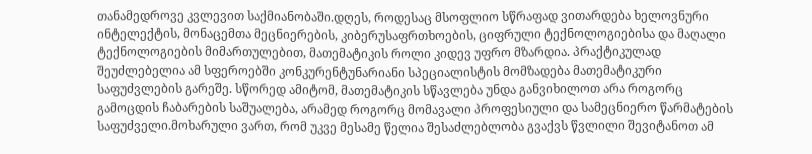თანამედროვე კვლევით საქმიანობაში.დღეს, როდესაც მსოფლიო სწრაფად ვითარდება ხელოვნური ინტელექტის, მონაცემთა მეცნიერების, კიბერუსაფრთხოების, ციფრული ტექნოლოგიებისა და მაღალი ტექნოლოგიების მიმართულებით, მათემატიკის როლი კიდევ უფრო მზარდია. პრაქტიკულად შეუძლებელია ამ სფეროებში კონკურენტუნარიანი სპეციალისტის მომზადება მათემატიკური საფუძვლების გარეშე. სწორედ ამიტომ, მათემატიკის სწავლება უნდა განვიხილოთ არა როგორც გამოცდის ჩაბარების საშუალება, არამედ როგორც მომავალი პროფესიული და სამეცნიერო წარმატების საფუძველი.მოხარული ვართ, რომ უკვე მესამე წელია შესაძლებლობა გვაქვს წვლილი შევიტანოთ ამ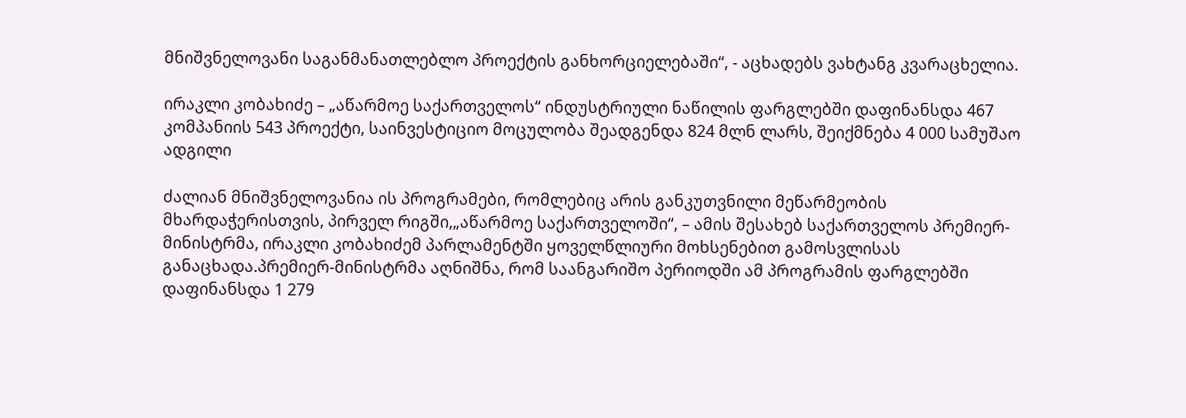მნიშვნელოვანი საგანმანათლებლო პროექტის განხორციელებაში“, - აცხადებს ვახტანგ კვარაცხელია.

ირაკლი კობახიძე – „აწარმოე საქართველოს“ ინდუსტრიული ნაწილის ფარგლებში დაფინანსდა 467 კომპანიის 543 პროექტი, საინვესტიციო მოცულობა შეადგენდა 824 მლნ ლარს, შეიქმნება 4 000 სამუშაო ადგილი

ძალიან მნიშვნელოვანია ის პროგრამები, რომლებიც არის განკუთვნილი მეწარმეობის მხარდაჭერისთვის, პირველ რიგში,„აწარმოე საქართველოში“, – ამის შესახებ საქართველოს პრემიერ-მინისტრმა, ირაკლი კობახიძემ პარლამენტში ყოველწლიური მოხსენებით გამოსვლისას განაცხადა.პრემიერ-მინისტრმა აღნიშნა, რომ საანგარიშო პერიოდში ამ პროგრამის ფარგლებში დაფინანსდა 1 279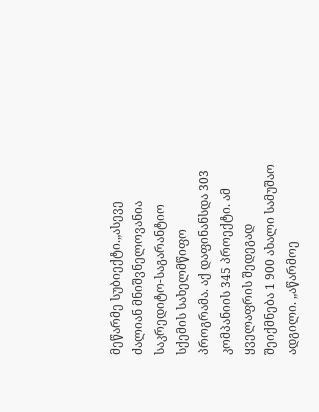მეწარმე სუბიექტი.„ასევე ძალიან მნიშვნელოვანია საკრედიტო-საგარანტიო სქემის სახელმწიფო პროგრამა. აქ დაფინანსდა 303 კომპანიის 345 პროექტი. ამ ყველაფრის შედეგად შეიქმნება 1 900 ახალი სამუშაო ადგილი. „აწარმოე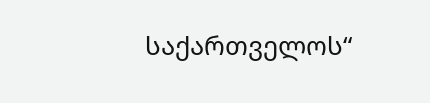საქართველოს“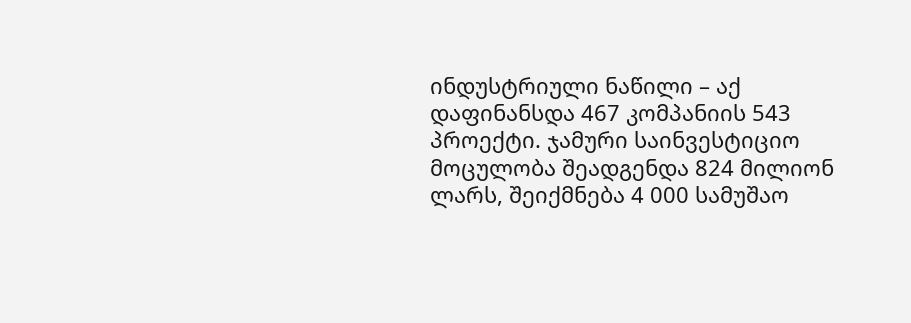ინდუსტრიული ნაწილი – აქ დაფინანსდა 467 კომპანიის 543 პროექტი. ჯამური საინვესტიციო მოცულობა შეადგენდა 824 მილიონ ლარს, შეიქმნება 4 000 სამუშაო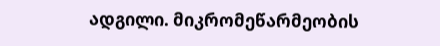ადგილი. მიკრომეწარმეობის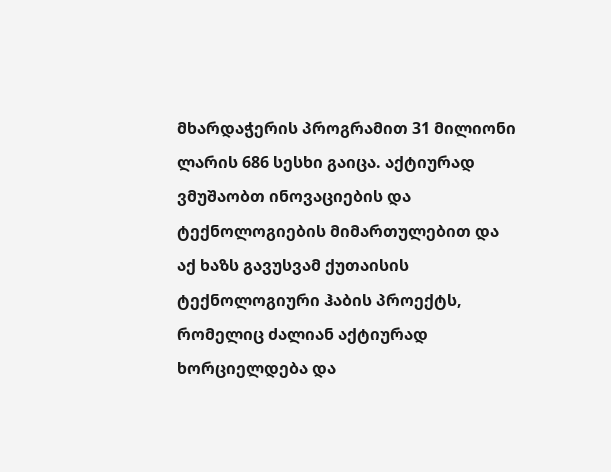მხარდაჭერის პროგრამით 31 მილიონი ლარის 686 სესხი გაიცა. აქტიურად ვმუშაობთ ინოვაციების და ტექნოლოგიების მიმართულებით და აქ ხაზს გავუსვამ ქუთაისის ტექნოლოგიური ჰაბის პროექტს, რომელიც ძალიან აქტიურად ხორციელდება და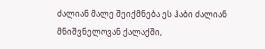ძალიან მალე შეიქმნება ეს ჰაბი ძალიან მნიშვნელოვან ქალაქში,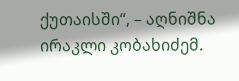ქუთაისში“, – აღნიშნა ირაკლი კობახიძემ.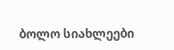ბოლო სიახლეები